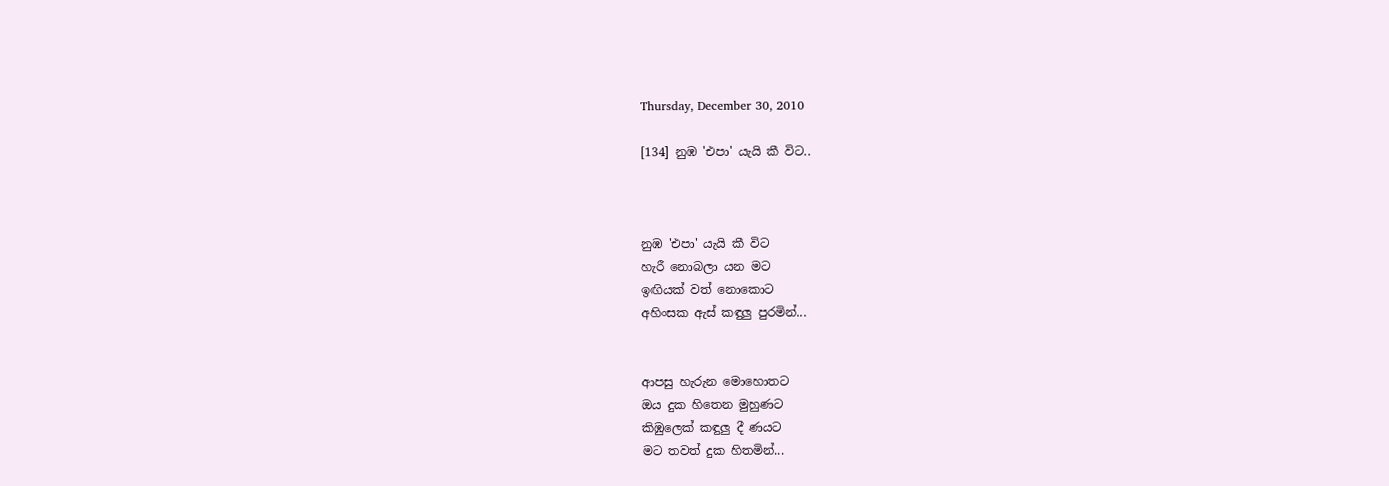Thursday, December 30, 2010

[134] නුඹ 'එපා' යැයි කී විට..



නුඹ 'එපා' යැයි කී විට
හැරී නොබලා යන මට
ඉඟියක් වත් නොකොට
අහිංසක ඇස් කඳුලු පුරමින්...


ආපසු හැරුන මොහොතට
ඔය දුක හිතෙන මුහුණට
කිඹුලෙක් කඳුලු දී ණයට
මට තවත් දුක හිතමින්...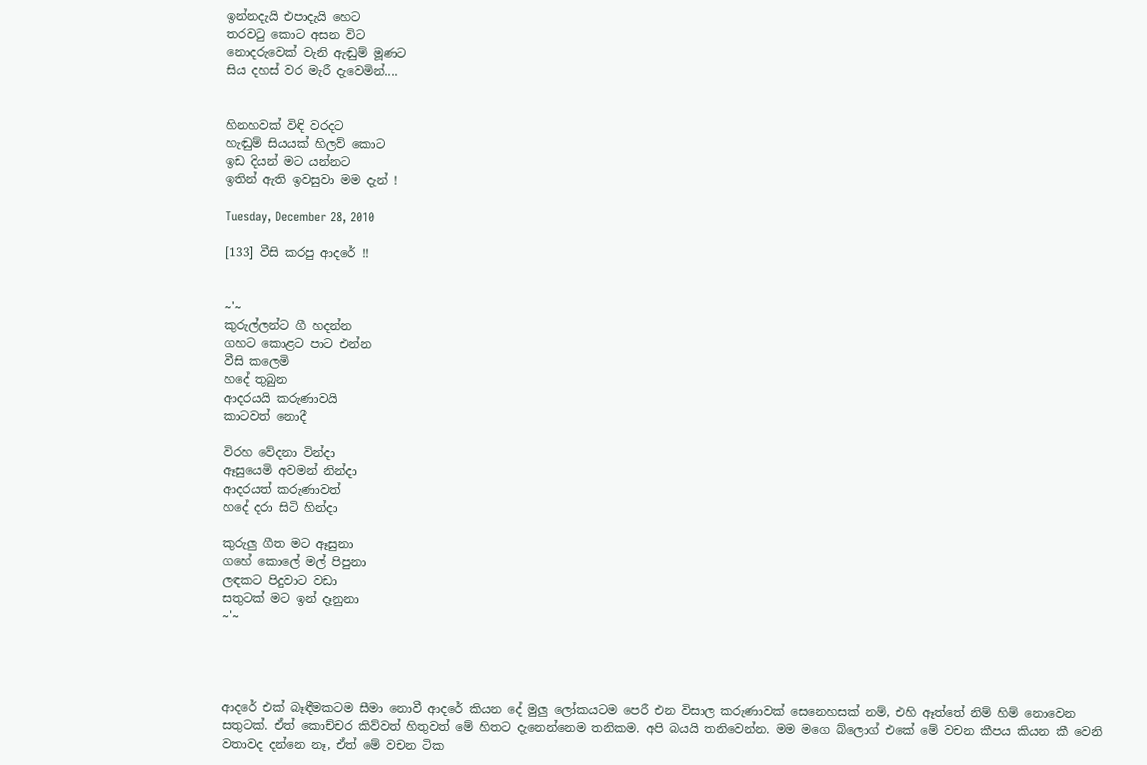ඉන්නදැයි එපාදැයි හෙට
තරව‍ටු කොට අසන විට
නොදරුවෙක් වැනි ඇඬුම් මූණට
සිය දහස් වර මැරී දැවෙමින්....


හිනහවක් විඳි වරදට
හැඬුම් සියයක් හිලව් කොට
ඉඩ දියන් මට යන්නට
ඉතින් ඇති ඉවසුවා මම දැන් !

Tuesday, December 28, 2010

[133] වීසි කරපු ආදරේ !!


~'~
කුරුල්ලන්ට ගී හදන්න
ගහට කොළට පාට එන්න
වීසි කලෙමි
හදේ තුබුන
ආදරයයි කරුණාවයි
කාටවත් නොදී

විරහ වේදනා වින්දා
ඈසුයෙමි අවමන් නින්දා
ආදරයත් කරුණාවත්
හදේ දරා සිටි හින්දා

කුරුලු ගීත මට ඈසුනා
ගහේ කොලේ මල් පිපුනා
ලඳකට පිදුවාට වඩා
සතුටක් මට ඉන් දෑනුනා
~'~




ආදරේ එක් බෑඳීමකටම සීමා නොවී ආදරේ කියන දේ මුලු ලෝකයටම පෙරී එන විසාල කරුණාවක් සෙනෙහසක් නම්, එහි ඈත්තේ නිම් හිම් නොවෙන සතුටක්. ඒත් කොච්චර කිව්වත් හිතුවත් මේ හිතට දැනෙන්නෙම තනිකම. අපි බයයි තනිවෙන්න. මම මගෙ බ්ලොග් එකේ මේ වචන කීපය කියන කී වෙනි වතාවද දන්නෙ නෑ, ඒත් මේ වචන ටික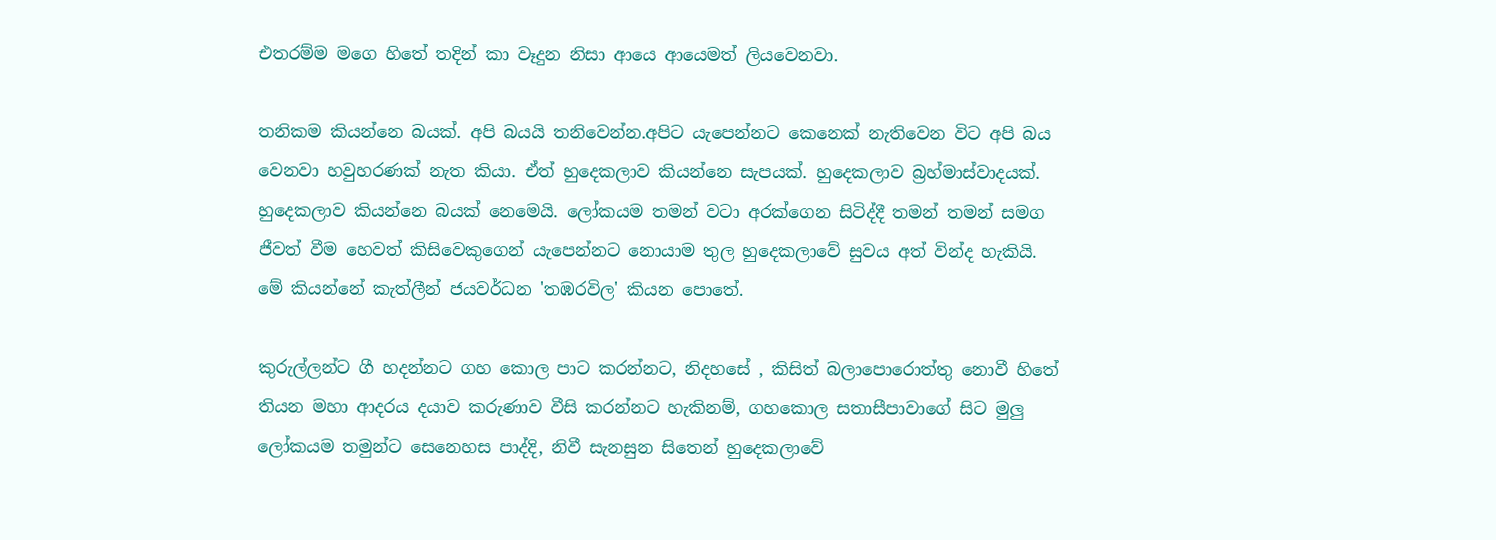එතරම්ම මගෙ හිතේ තදින් කා වෑදුන නිසා ආයෙ ආයෙමත් ලියවෙනවා.

තනිකම කියන්නෙ බයක්. අපි බයයි තනිවෙන්න.අපිට යැපෙන්නට කෙනෙක් නැතිවෙන විට අපි බය වෙනවා හවුහරණක් නැත කියා. ඒත් හුදෙකලාව කියන්නෙ සැපයක්. හුදෙකලාව බ්‍රහ්මාස්වාදයක්. හුදෙකලාව කියන්නෙ බයක් නෙමෙයි. ලෝකයම තමන් වටා අරක්ගෙන සිටිද්දී තමන් තමන් සමග ජීවත් වීම හෙවත් කිසිවෙකුගෙන් යැපෙන්නට නොයාම තුල හුදෙකලාවේ සුවය අත් වින්ද හැකියි. මේ කියන්නේ කැත්ලීන් ජයවර්ධන 'තඹරවිල' කියන පොතේ.

කුරුල්ලන්ට ගී හදන්නට ගහ කොල පාට කරන්නට, නිදහසේ , කිසිත් බලාපොරොත්තු නොවී හිතේ තියන මහා ආදරය දයාව කරුණාව වීසි කරන්නට හැකිනම්, ගහකොල සතාසීපාවාගේ සිට මුලු ලෝකයම තමුන්ට සෙනෙහස පාද්දි, නිවී සැනසුන සිතෙන් හුදෙකලාවේ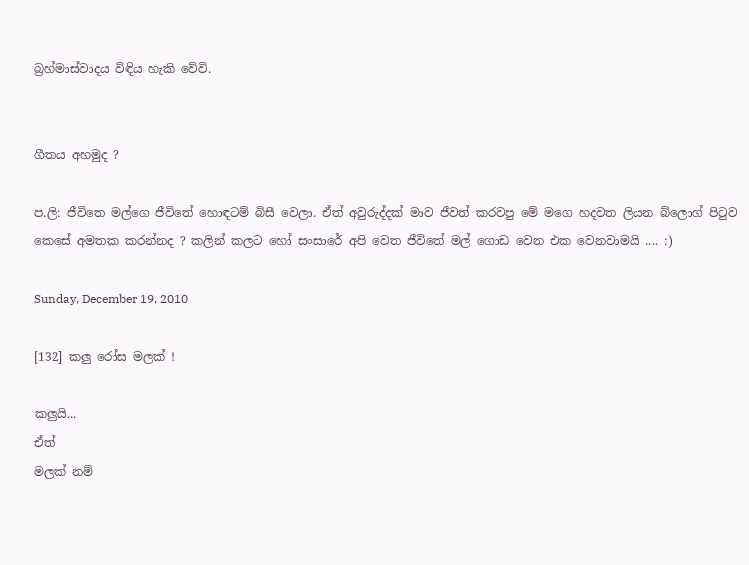බ්‍රහ්මාස්වාදය විඳිය හැකි වේවි.


ගීතය අහමුද ?

ප.ලි: ජීවිතෙ මල්ගෙ ජීවිතේ හොඳටම් බිසී වෙලා. ඒත් අවුරුද්දක් මාව ජීවත් කරවපු මේ මගෙ හදවත ලියන බ්ලොග් පිටුව කෙසේ අමතක කරන්නද ? කලින් කලට හෝ සංසාරේ අපි වෙත ජීවිතේ මල් ගොඩ වෙන එක වෙනවාමයි .... :)

Sunday, December 19, 2010

[132] කලු රෝස මලක් !

කලුයි...
ඒත්
මලක් නම්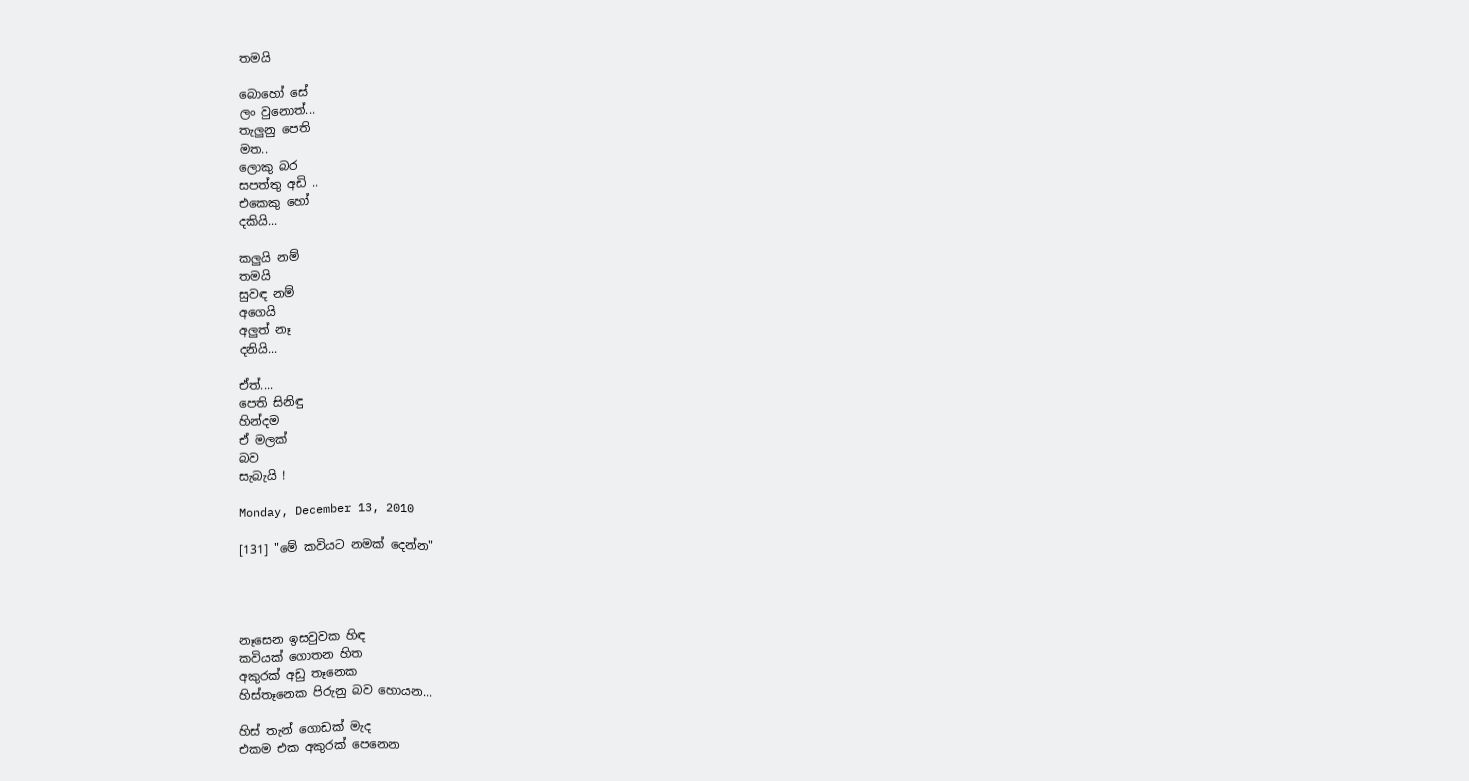තමයි

බොහෝ සේ
ලං වුනොත්...
තැලුනු පෙති
මත..
ලොකු බර
සපත්තු අඩි ..
එකෙකු හෝ
දකියි...

කලුයි නම්
තමයි
සුවඳ නම්
අගෙයි
අලුත් නෑ
දනියි...

ඒත්....
පෙති සිනිඳු
හින්දම
ඒ මලක්
බව
සැබැයි !

Monday, December 13, 2010

[131] "මේ කවියට නමක් දෙන්න"




නෑසෙන ඉසවුවක හිඳ
කවියක් ගොතන හිත
අකුරක් අඩු තෑනෙක
හිස්තෑනෙක පිරුනු බව හොයන...

හිස් තැන් ගොඩක් මැද
එකම එක අකුරක් පෙනෙන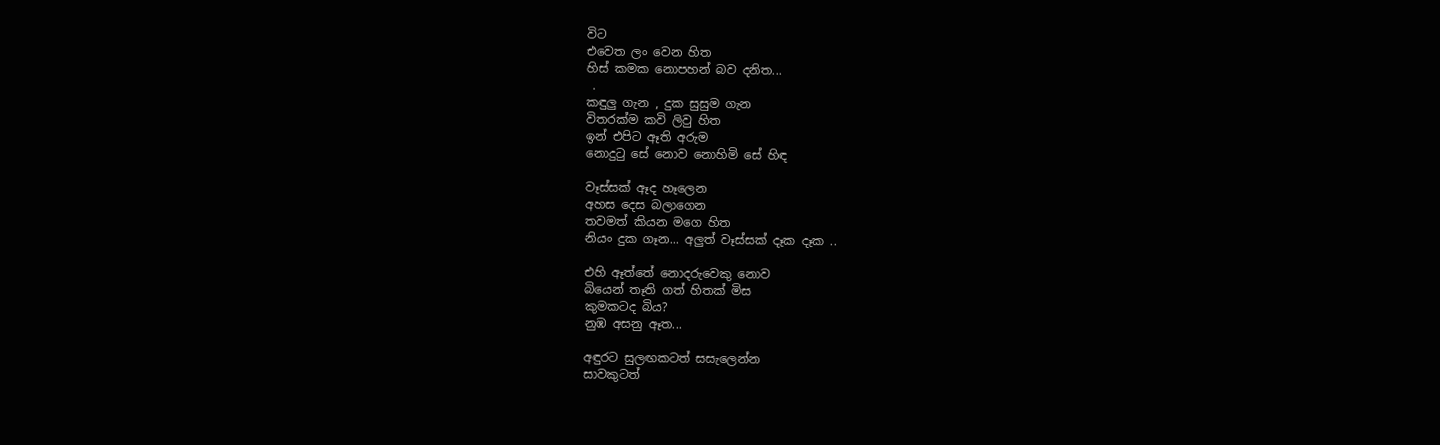විට
එවෙත ලං වෙන හිත
හිස් කමක නොපහන් බව දනිත...
 .
කඳුලු ගැන , දුක සුසුම ගැන
විතරක්ම කවි ලිවු හිත
ඉන් එපිට ඈති අරුම
නොදුටු සේ නොව නොහිමි සේ හිඳ

වෑස්සක් ඈද හෑලෙන
අහස දෙස බලාගෙන
තවමත් කියන මගෙ හිත
නියං දුක ගෑන... අලුත් වෑස්සක් දෑක දෑක ..

එහි ඈත්තේ නොදරුවෙකු නොව
බියෙන් තෑති ගත් හිතක් මිස
කුමකටද බිය?
නුඹ අසනු ඈත...

අඳුරට සුලඟකටත් සසැලෙන්න
සාවකුටත්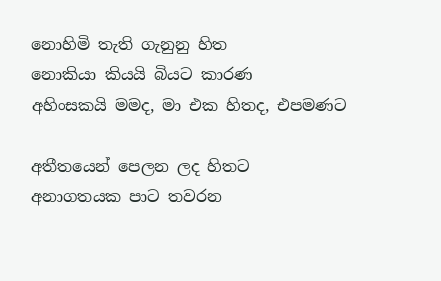නොහිමි තැති ගැනුනු හිත
නොකියා කියයි බියට කාරණ
අහිංසකයි මමද, මා එක හිතද, එපමණට

අතීතයෙන් පෙලන ලද හිතට
අනාගතයක පාට තවරන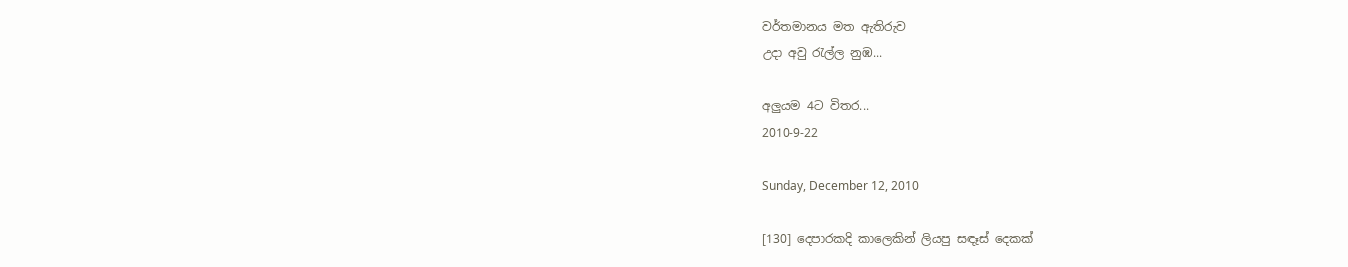වර්තමානය මත ඇතිරුව
උදා අවු ‍රැල්ල නුඹ...

අලුයම 4ට විතර...
2010-9-22

Sunday, December 12, 2010

[130] දෙපාරකදි කාලෙකින් ලියපු සඳෑස් දෙකක්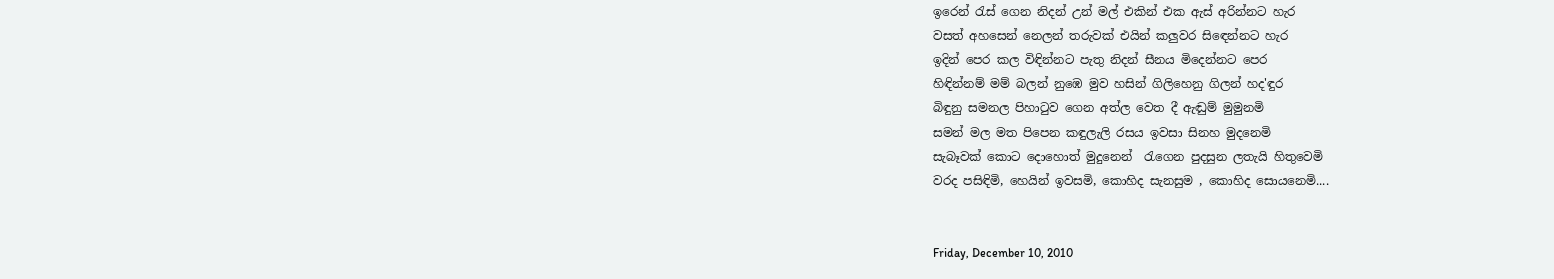ඉරෙන් ‍රැස් ගෙන නිදන් උන් මල් එකින් එක ඇස් අරින්නට හැර
වසත් අහසෙන් නෙලන් තරුවක් එයින් කලුවර සි‍ඳෙන්නට හැර
ඉදින් පෙර කල විඳින්නට පැතු නිදන් සීනය මිදෙන්නට පෙර
හිඳින්නම් මම් බලන් නුඹෙ මුව හසින් ගිලිහෙනු ගිලන් හද'ඳුර
බිඳුනු සමනල පිහා‍ටුව ගෙන අත්ල වෙත දී ඇඬුම් මුමුනමි
සමන් මල මත පිපෙන කඳුලැලි රසය ඉවසා සිනහ මුදනෙමි
සැබෑවක් කොට දොහොත් මුදුනෙන් ‍ රැගෙන පුදසුන ලතැයි හිතුවෙමි
වරද පසිඳිමි, හෙයින් ඉවසමි, කොහිද සැනසුම , කොහිද සොයනෙමි....


Friday, December 10, 2010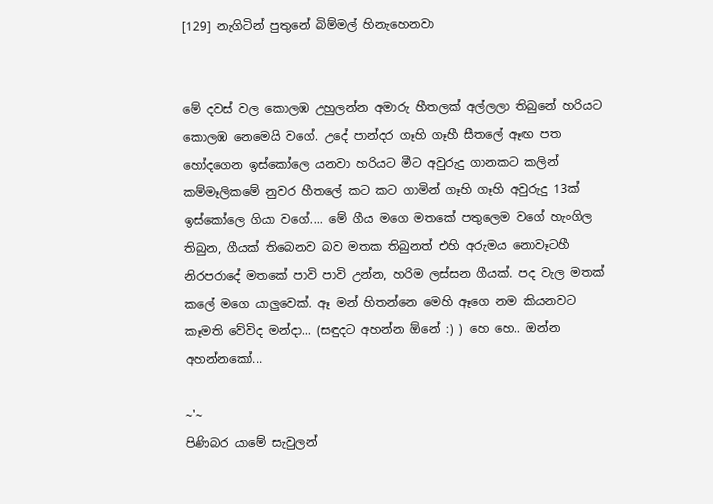[129] නැගිටින් පුතුනේ බිම්මල් හිනැහෙනවා


මේ දවස් වල කොලඹ උහුලන්න අමාරු හීතලක් අල්ලලා තිබුනේ හරියට කොලඹ නෙමෙයි වගේ. උදේ පාන්දර ගෑහි ගෑහී සීතලේ ඈඟ පත හෝදගෙන ඉස්කෝලෙ යනවා හරියට මීට අවුරුදු ගානකට කලින් කම්මෑලිකමේ නුවර හීතලේ කට කට ගාමින් ගෑහි ගෑහි අවුරුදු 13ක් ඉස්කෝලෙ ගියා වගේ.... මේ ගීය මගෙ මතකේ පතුලෙම වගේ හැංගිල තිබුන, ගීයක් තිබෙනව බව මතක තිබුනත් එහි අරුමය නොවෑටහී නිරපරාදේ මතකේ පාවි පාවි උන්න, හරිම ලස්සන ගීයක්. පද වැල මතක් කලේ මගෙ යාලුවෙක්. ඈ මන් හිතන්නෙ මෙහි ඈගෙ නම කියනවට කෑමති වේවිද මන්දා... (සඳුදට අහන්න ඕනේ :) ) හෙ හෙ.. ඔන්න අහන්නකෝ...

~'~
පිණිබර යාමේ සැවුලන්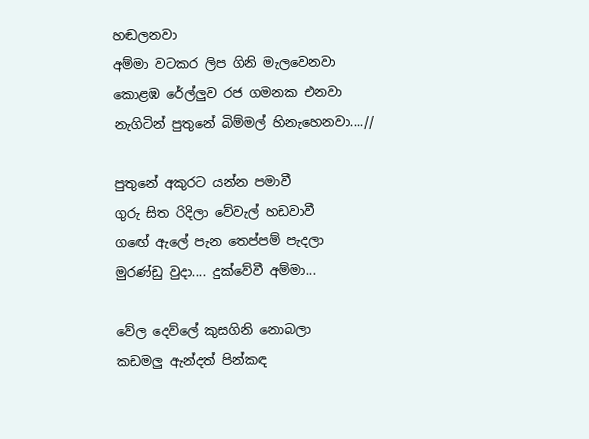හඬලනවා
අම්මා වටකර ලිප ගිනි මැලවෙනවා
කොළඹ රේල්ලුව රජ ගමනක එනවා
නැගිටින් පුතුනේ බිම්මල් හිනැහෙනවා....//

පුතුනේ අකුරට යන්න පමාවී
ගුරු සිත රිදිලා වේවැල් හඩවාවී
ගඟේ ඇලේ පැන තෙප්පම් පැදලා
මුරණ්ඩු වුදා.... දුක්වේවී අම්මා...

වේල දෙව්ලේ කුසගිනි නොබලා
කඩමලු ඇන්දත් පින්කඳ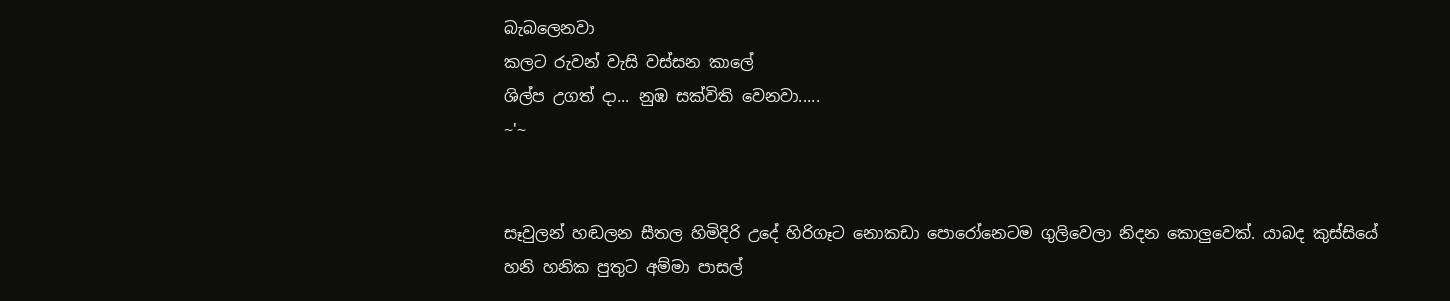බැබලෙනවා
කලට රුවන් වැසි වස්සන කාලේ
ශිල්ප උගත් දා... නුඹ සක්විති වෙනවා.....
~'~


සෑවුලන් හඬලන සීතල හිමිදිරි උදේ හිරිගෑට නොකඩා පොරෝනෙටම ගුලිවෙලා නිදන කොලුවෙක්. යාබද කුස්සියේ හනි හනික පුතුට අම්මා පාසල්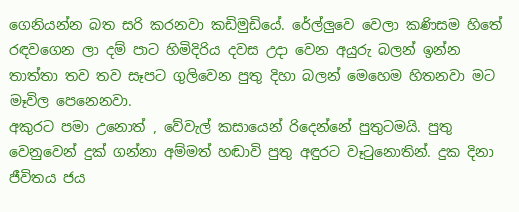ගෙනියන්න බත සරි කරනවා කඩිමුඩියේ. රේල්ලුවෙ වෙලා කණිසම හිතේ රඳවගෙන ලා දම් පාට හිමිදිරිය දවස උදා වෙන අයුරු බලන් ඉන්න තාත්තා තව තව සෑපට ගුලිවෙන පුතු දිහා බලන් මෙහෙම හිතනවා මට මෑවිල පෙනෙනවා.
අකුරට පමා උනොත් , වේවැල් කසායෙන් රිදෙන්නේ පුතුටමයි. පුතු වෙනුවෙන් දුක් ගන්නා අම්මත් හඬාවි පුතු අඳුරට වෑටුනොතින්. දුක දිනා ජීවිතය ජය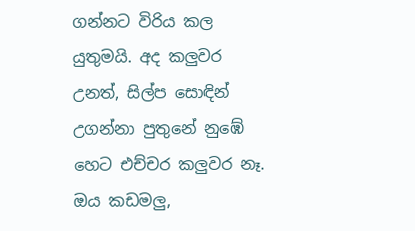ගන්නට විරිය කල යුතුමයි. අද කලුවර උනත්, සිල්ප සොඳින් උගන්නා පුතුනේ නුඹේ හෙට එච්චර කලුවර නෑ. ඔය කඩමලු,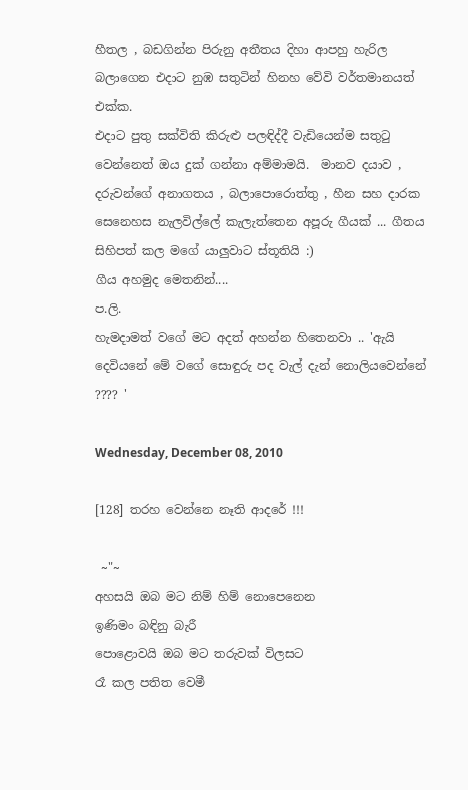හීතල , බඩගින්න පිරුනු අතීතය දිහා ආපහු හැරිල බලාගෙන එදාට නුඹ සතුටින් හිනහ වේවි වර්තමානයත් එක්ක.
එදාට පුතු සක්විති කිරුළු පලඳිද්දී වැඩියෙන්ම සතුටු වෙන්නෙත් ඔය දුක් ගන්නා අම්මාමයි.  මානව දයාව , දරුවන්ගේ අනාගතය , බලාපොරොත්තු , හීන සහ දාරක සෙනෙහස නැලවිල්ලේ කැලැත්තෙන අපූරු ගීයක් ... ගීතය සිහිපත් කල මගේ යාලුවාට ස්තූතියි :)
ගීය අහමුද මෙතනින්....
ප.ලි.
හැමදාමත් වගේ මට අදත් අහන්න හිතෙනවා .. 'ඇයි දෙවියනේ මේ වගේ සොඳුරු පද වැල් දැන් නොලියවෙන්නේ ???? '

Wednesday, December 08, 2010

[128] තරහ වෙන්නෙ නෑති ආදරේ !!!

 ~"~
අහසයි ඔබ මට නිම් හිම් නොපෙනෙන
ඉණිමං බඳිනු බැරී
පොළොවයි ඔබ මට තරුවක් විලසට
රෑ කල පතිත වෙමී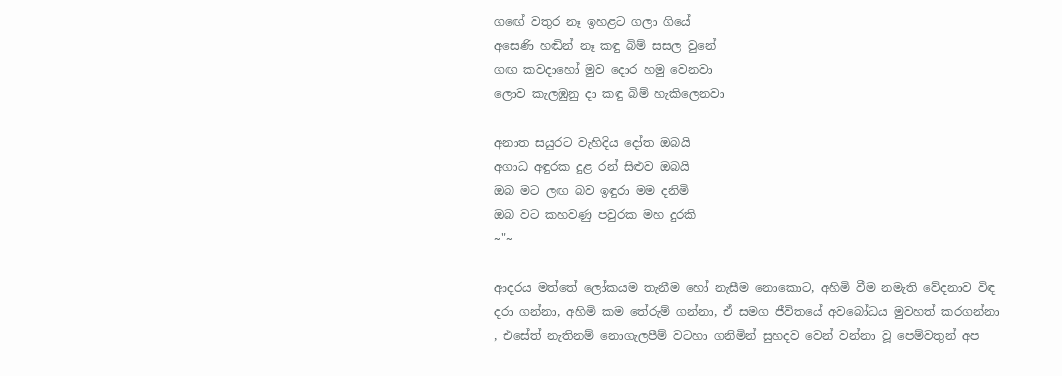ගඟේ වතුර නෑ ඉහළට ගලා ගියේ
අසෙණි හඬින් නෑ කඳු බිම් සසල වුනේ
ගඟ කවදාහෝ මුව දොර හමු වෙනවා
ලොව කැලඹුනු දා කඳු බිම් හැකිලෙනවා

අනාත සයුරට වැහිදිය දෝත ඔබයි
අගාධ අඳුරක දුළ රන් සිළුව ඔබයි
ඔබ මට ලඟ බව ඉඳුරා මම දනිමි
ඔබ වට කහවණු පවුරක මහ දුරකි
~"~

ආදරය මත්තේ ලෝකයම තැනීම හෝ නැසීම නොකොට, අහිමි වීම නමැති වේදනාව විඳ දරා ගන්නා, අහිමි කම තේරුම් ගන්නා, ඒ සමග ජීවිතයේ අවබෝධය මුවහත් කරගන්නා , එසේත් නැතිනම් නොගැලපීම් වටහා ගනිමින් සුහදව වෙන් වන්නා වූ පෙම්වතුන් අප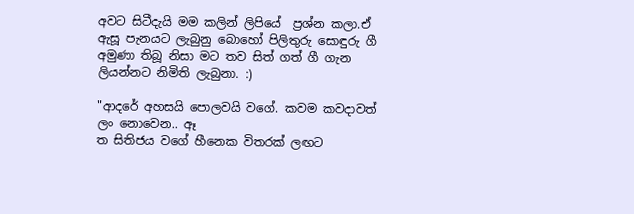අවට සිටීදැයි මම කලින් ලිපියේ  ප්‍රශ්න කලා.ඒ ඇසූ පැනයට ලැබුනු බොහෝ පිලිතුරු සොඳුරු ගී අමුණා තිබූ නිසා මට තව සිත් ගත් ගී ගැන ලියන්නට නිමිති ලැබුනා. :)

"ආදරේ අහසයි පොලවයි වගේ. කවම කවදාවත් ලං නොවෙන.. ඈ
ත සිතිජය වගේ හීනෙක විතරක් ලඟට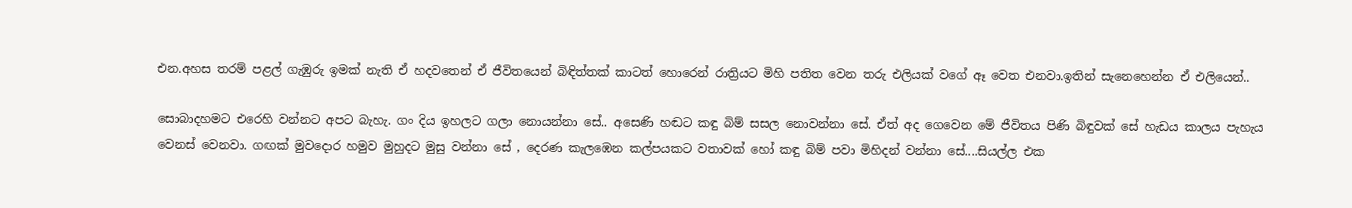එන.අහස තරම් පළල් ගැඹුරු ඉමක් නැති ඒ හදවතෙන් ඒ ජීවිතයෙන් බිඳිත්තක් කාටත් හොරෙන් රාත්‍රියට මිහි පතිත වෙන තරු එලියක් වගේ ඈ වෙත එනවා.ඉතින් සැනෙහෙන්න ඒ එලියෙන්..

සොබාදහමට එරෙහි වන්නට අපට බැහැ. ගං දිය ඉහලට ගලා නොයන්නා සේ.. අසෙණි හඬට කඳු බිම් සසල නොවන්නා සේ. ඒත් අද ගෙවෙන මේ ජීවිතය පිණි බිඳුවක් සේ හැඩය කාලය පැහැය වෙනස් වෙනවා. ගඟක් මුවදොර හමුව මුහුදට මුසු වන්නා සේ , දෙරණ කැලඹෙන කල්පයකට වතාවක් හෝ කඳු බිම් පවා මිහිදන් වන්නා සේ....සියල්ල එක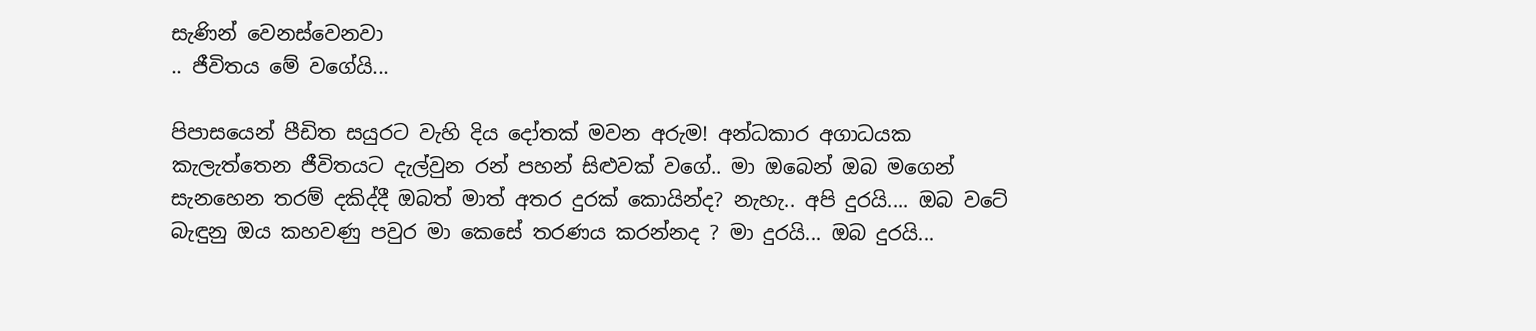සැණින් වෙනස්වෙනවා
.. ජීවිතය මේ වගේයි...

පිපාසයෙන් පීඩිත සයුරට වැහි දිය දෝතක් මවන අරුම! අන්ධකාර අගාධයක කැලැත්තෙන ජීවිතයට දැල්වුන රන් පහන් සිළුවක් වගේ.. මා ඔබෙන් ඔබ මගෙන් සැනහෙන තරම් දකිද්දී ඔබත් මාත් අතර දුරක් කොයින්ද? නැහැ.. අපි දුරයි.... ඔබ වටේ බැඳුනු ඔය කහවණු පවුර මා කෙසේ තරණය කරන්නද ? මා දුරයි... ඔබ දුරයි...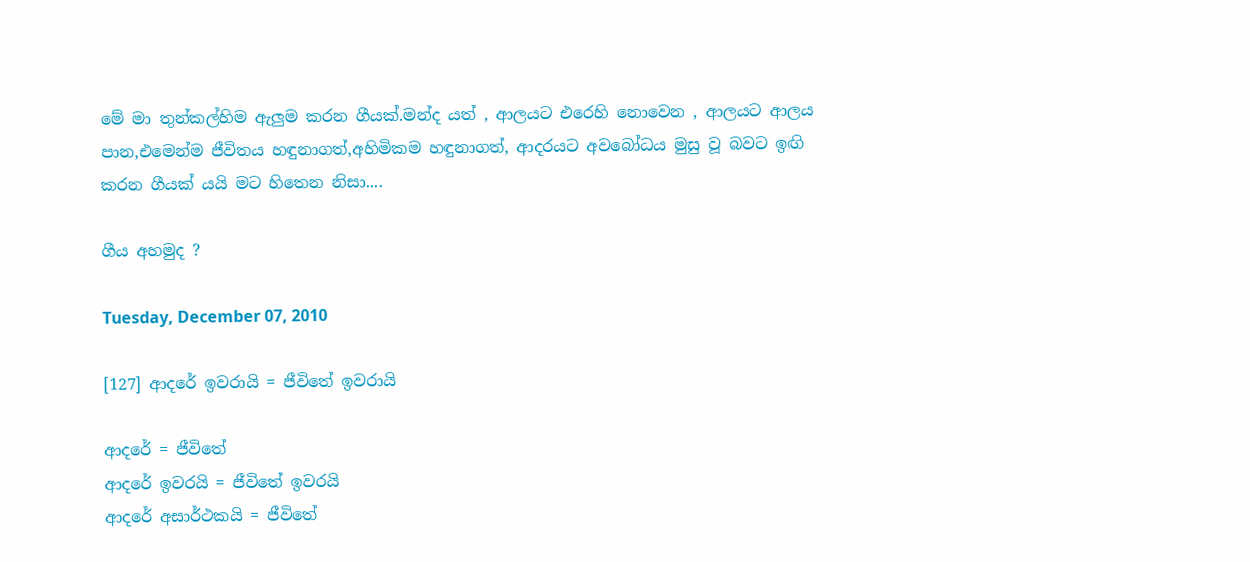මේ මා තුන්කල්හිම ඇලුම කරන ගීයක්.මන්ද යත් , ආලයට එරෙහි නොවෙන , ආලයට ආලය පාන,එමෙන්ම ජීවිතය හඳුනාගත්,අහිමිකම හඳුනාගත්, ආදරයට අවබෝධය මුසු වූ බවට ඉඟි කරන ගීයක් යයි මට හිතෙන නිසා....

ගීය අහමුද ?

Tuesday, December 07, 2010

[127] ආදරේ ඉවරායි = ජීවිතේ ඉවරායි

ආදරේ = ජීවිතේ
ආදරේ ඉවරයි = ජීවිතේ ඉවරයි
ආදරේ අසාර්ථකයි = ජීවිතේ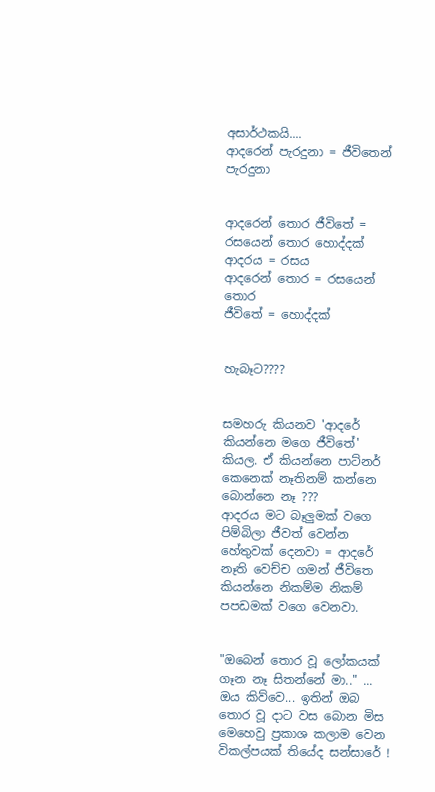අසාර්ථකයි....
ආදරෙන් පැරදුනා = ජීවිතෙන් පැරදුනා


ආදරෙන් තොර ජීවිතේ = රසයෙන් තොර හොද්දක්
ආදරය = රසය
ආදරෙන් තොර = රසයෙන් තොර
ජීවිතේ = හොද්දක්


හැබෑට????


සමහරු කියනව 'ආදරේ කියන්නෙ මගෙ ජීවිතේ' කියල. ඒ කියන්නෙ පාට්නර් කෙනෙක් නෑතිනම් කන්නෙ බොන්නෙ නෑ ???
ආදරය මට බෑලුමක් වගෙ පිම්බිලා ජීවත් වෙන්න හේතුවක් දෙනවා = ආදරේ නෑති වෙච්ච ගමන් ජීවිතෙ කියන්නෙ නිකම්ම නිකම් පපඩමක් වගෙ වෙනවා.


"ඔබෙන් තොර වූ ලෝකයක් ගෑන නෑ සිතන්නේ මා.." ... ඔය කිව්වෙ... ඉතින් ඔබ තොර වූ දාට වස බොන මිස මෙහෙවු ප්‍රකාශ කලාම වෙන විකල්පයක් තියේද සන්සාරේ !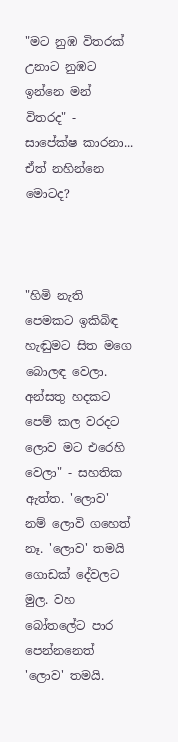"මට නුඹ විතරක් උනාට නුඹට ඉන්නෙ මන් විතරද" - සාපේක්ෂ කාරනා... ඒත් නහින්නෙ මොටද?



"හිමි නැති පෙමකට ඉකිබිඳ හැඬුමට සිත මගෙ බොලඳ වෙලා. අන්සතු හදකට පෙම් කල වරදට ලොව මට එරෙහි වෙලා" - සහතික ඇත්ත. 'ලොව' නම් ලොවි ගහෙත් නෑ. 'ලොව' තමයි ගොඩක් දේවලට මුල. වහ බෝතලේට පාර පෙන්නනෙත් 'ලොව' තමයි.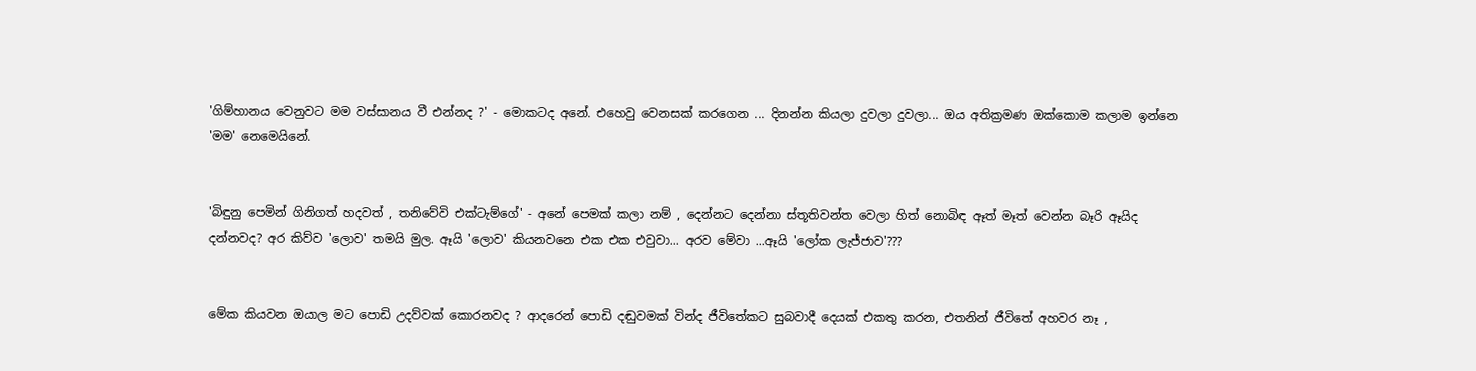'ගිම්හානය වෙනුවට මම වස්සානය වී එන්නද ?' - මොකටද අනේ. එහෙවු වෙනසක් කරගෙන ... දිනන්න කියලා දුවලා දුවලා... ඔය අතික්‍රමණ ඔක්කොම කලාම ඉන්නෙ 'මම' නෙමෙයිනේ.


'බිඳුනු පෙමින් ගිනිගත් හදවත් , තනිවේවි එක්ටැම්ගේ' - අනේ පෙමක් කලා නම් , දෙන්නට දෙන්නා ස්තූතිවන්ත වෙලා හිත් නොබිඳ ඈත් මෑත් වෙන්න බෑරි ඈයිද දන්නවද? අර කිව්ව 'ලොව' තමයි මුල. ඈයි 'ලොව' කියනවනෙ එක එක එවුවා... අරව මේවා ...ඈයි 'ලෝක ලැජ්ජාව'???


මේක කියවන ඔයාල මට පොඩි උදව්වක් කොරනවද ? ආදරෙන් පොඩි දඬුවමක් වින්ද ජීවිතේකට සුබවාදී දෙයක් එකතු කරන, එතනින් ජීවිතේ අහවර නෑ ,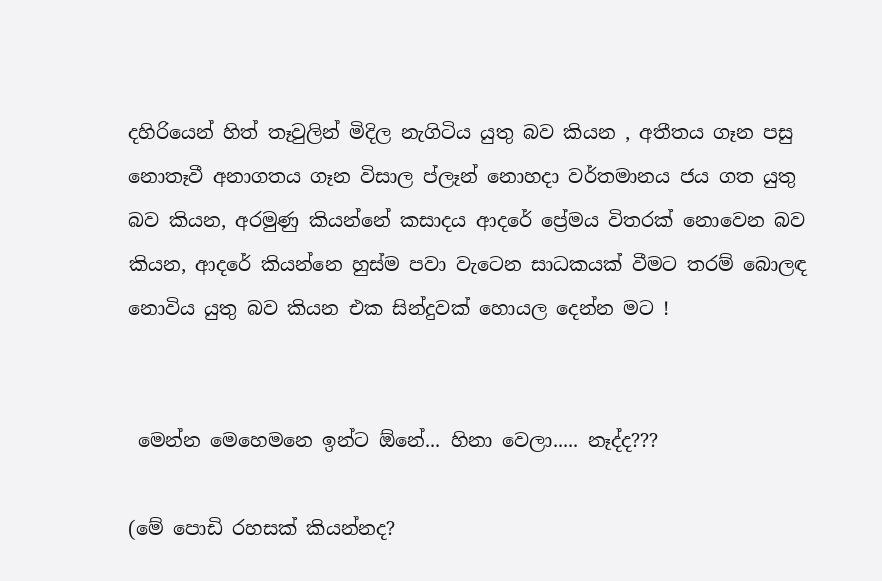දහිරියෙන් හිත් තෑවුලින් මිදිල නැගිටිය යුතු බව කියන , අතීතය ගෑන පසු නොතෑවී අනාගතය ගෑන විසාල ප්ලෑන් නොහදා වර්තමානය ජය ගත යුතු බව කියන, අරමුණු කියන්නේ කසාදය ආදරේ ප්‍රේමය විතරක් නොවෙන බව කියන, ආද‍රේ කියන්නෙ හුස්ම පවා වැටෙන සාධකයක් වීමට තරම් බොලඳ නොවිය යුතු බව කියන එක සින්දුවක් හොයල දෙන්න මට !


 මෙන්න මෙහෙමනෙ ඉන්ට ඕනේ... හිනා වෙලා..... නෑද්ද???

(මේ පොඩි රහසක් කියන්නද?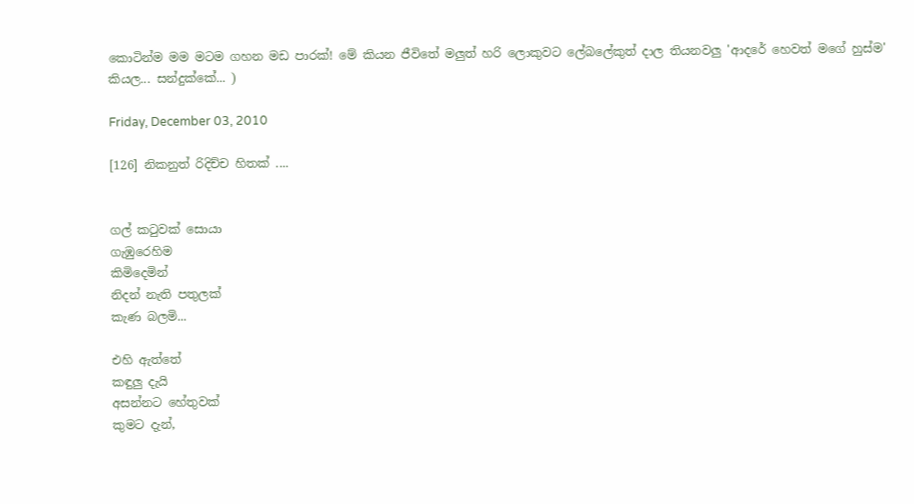කොටින්ම මම මටම ගහන මඩ පාරක්! මේ කියන ජීවිතේ මලුත් හරි ලොකුවට ලේබලේකුත් දාල තියනවලු 'ආදරේ හෙවත් මගේ හුස්ම' කියල... සන්දුක්කේ... )

Friday, December 03, 2010

[126] නිකනුත් රිදිච්ච හිතක් ....


ගල් ක‍ටුවක් සොයා
ගැඹුරෙහිම
කිමිදෙමින්
නිදන් නැති පතුලක්
කැණ බලමි...

එහි ඇත්තේ
කඳුලු දැයි
අසන්නට හේතුවක්
කුමට දැන්,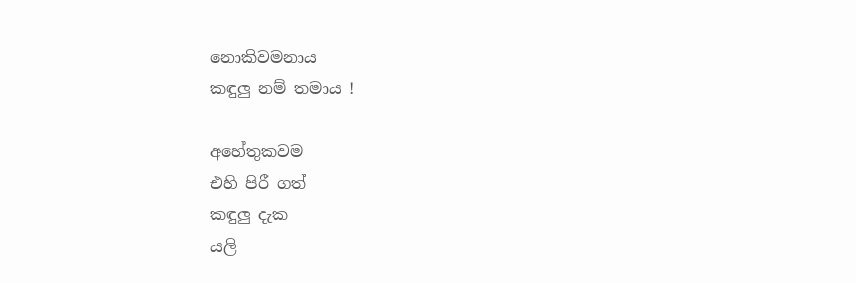නොකිවමනාය
කඳුලු නම් තමාය !

අහේතුකවම
එහි පිරී ගත්
කඳුලු දැක
යලි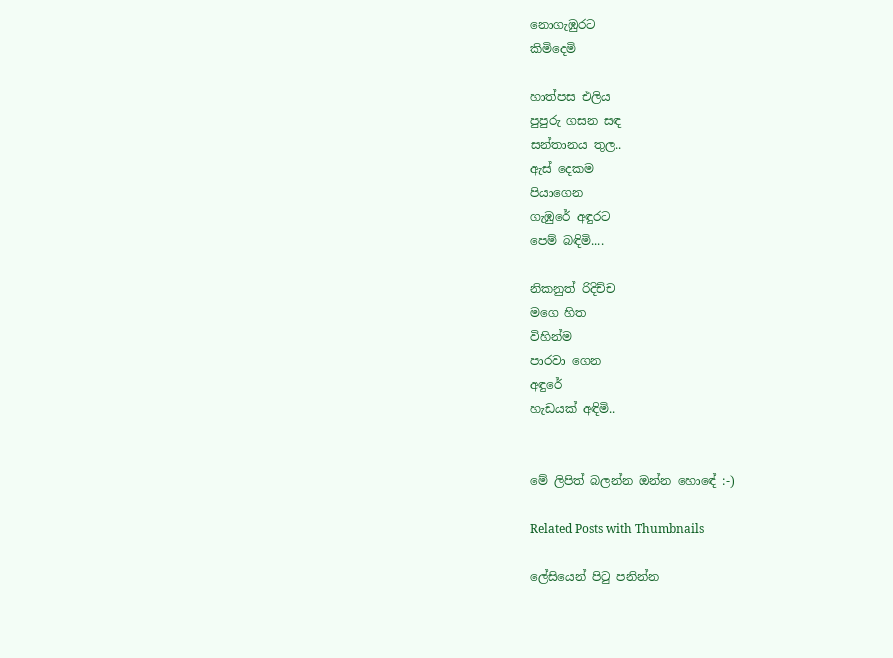නොගැඹුරට
කිමිදෙමි

හාත්පස එලිය
පුපුරු ගසන සඳ
සන්තානය තුල..
ඇස් දෙකම
පියාගෙන
ගැඹුරේ අඳුරට
පෙම් බඳිමි....

නිකනුත් රිදිච්ච
මගෙ හිත
විහින්ම
පාරවා ගෙන
අඳුරේ
හැඩයක් අඳිමි..


මේ ලිපිත් බලන්න ඔන්න හොඳේ :-)

Related Posts with Thumbnails

ලේසියෙන් පිටු පනින්න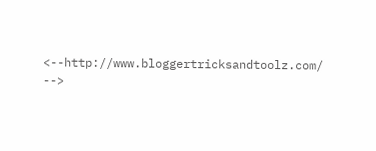<--http://www.bloggertricksandtoolz.com/ -->